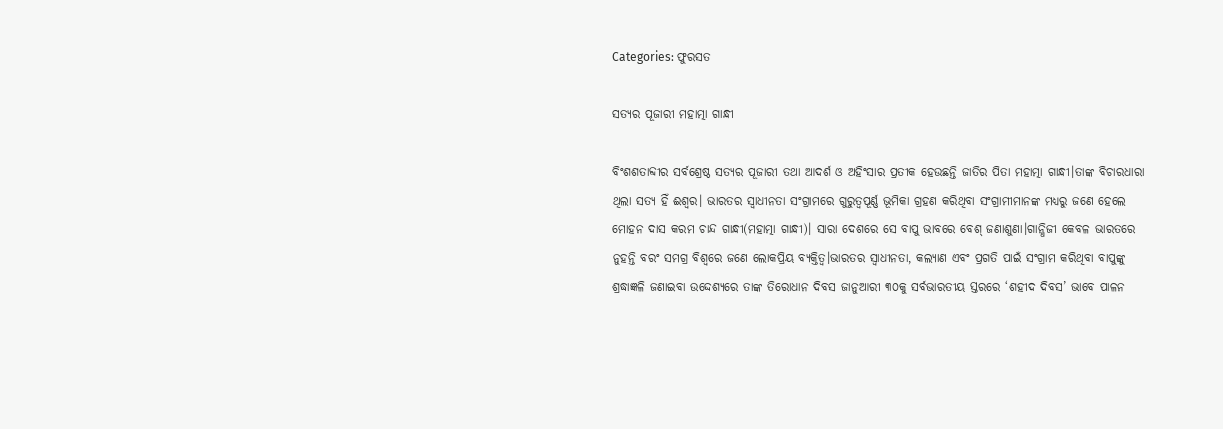Categories: ଫୁରସତ

ସତ୍ୟର ପୂଜାରୀ ମହାତ୍ମା ଗାନ୍ଧୀ

ବିଂଶଶତାବ୍ଦୀର ସର୍ବଶ୍ରେଷ୍ଠ ସତ୍ୟର ପୂଜାରୀ ତଥା ଆଦର୍ଶ ଓ ଅହିଂସାର ପ୍ରତୀକ ହେଉଛନ୍ତି ଜାତିର ପିତା ମହାତ୍ମା ଗାନ୍ଧୀ।ତାଙ୍କ ବିଚାରଧାରା ଥିଲା ସତ୍ୟ ହିଁ ଈଶ୍ବର। ଭାରତର ସ୍ବାଧୀନତା ସଂଗ୍ରାମରେ ଗୁରୁତ୍ୱପୂର୍ଣ୍ଣ ଭୂମିକା ଗ୍ରହଣ କରିଥିବା ସଂଗ୍ରାମୀମାନଙ୍କ ମଧ୍ୟରୁ ଜଣେ ହେଲେ ମୋହନ ଦାସ କରମ ଚାନ୍ଦ ଗାନ୍ଧୀ(ମହାତ୍ମା ଗାନ୍ଧୀ)। ସାରା ଦେଶରେ ସେ ବାପୁ ଭାବରେ ବେଶ୍‌ ଜଣାଶୁଣା।ଗାନ୍ଧିଜୀ କେବଳ ଭାରତରେ ନୁହନ୍ତି ବରଂ ସମଗ୍ର ବିଶ୍ୱରେ ଜଣେ ଲୋକପ୍ରିୟ ବ୍ୟକ୍ତିତ୍ୱ।ଭାରତର ସ୍ବାଧୀନତା, କଲ୍ୟାଣ ଏବଂ ପ୍ରଗତି ପାଇଁ ସଂଗ୍ରାମ କରିଥିବା ବାପୁଙ୍କୁ ଶ୍ରଦ୍ଧାଜ୍ଞଳି ଜଣାଇବା ଉଦ୍ଦେଶ୍ୟରେ ତାଙ୍କ ତିରୋଧାନ ଦିବସ ଜାନୁଆରୀ ୩୦କୁ ସର୍ବଭାରତୀୟ ସ୍ତରରେ ‘ଶହୀଦ ଦିବସ’ ଭାବେ ପାଳନ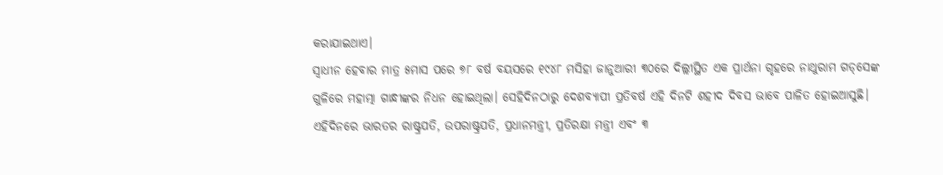କରାଯାଇଥାଏ।
ସ୍ବାଧୀନ ହେବାର ମାତ୍ର ୫ମାସ ପରେ ୭୮ ବର୍ଷ ବୟସରେ ୧୯୪୮ ମସିହା ଜାନୁଆରୀ ୩୦ରେ ଦିଲ୍ଲୀସ୍ଥିତ ଏକ ପ୍ରାର୍ଥନା ଗୃହରେ ନାଥୁରାମ ଗଡ୍‌ସେଙ୍କ ଗୁଳିରେ ମହାତ୍ମା ଗାନ୍ଧୀଙ୍କର ନିଧନ ହୋଇଥିଲା। ସେହିଦିନଠାରୁ ଦେଶବ୍ୟାପୀ ପ୍ରତିବର୍ଷ ଏହି ଦିନଟି ଶହୀଦ ଦିବସ ଭାବେ ପାଳିତ ହୋଇଆସୁଛି। ଏହିଦିନରେ ଭାରତର ରାଷ୍ଟ୍ରପତି, ଉପରାଷ୍ଟ୍ରପତି, ପ୍ରଧାନମନ୍ତ୍ରୀ, ପ୍ରତିରକ୍ଷା ମନ୍ତ୍ରୀ ଏବଂ ୩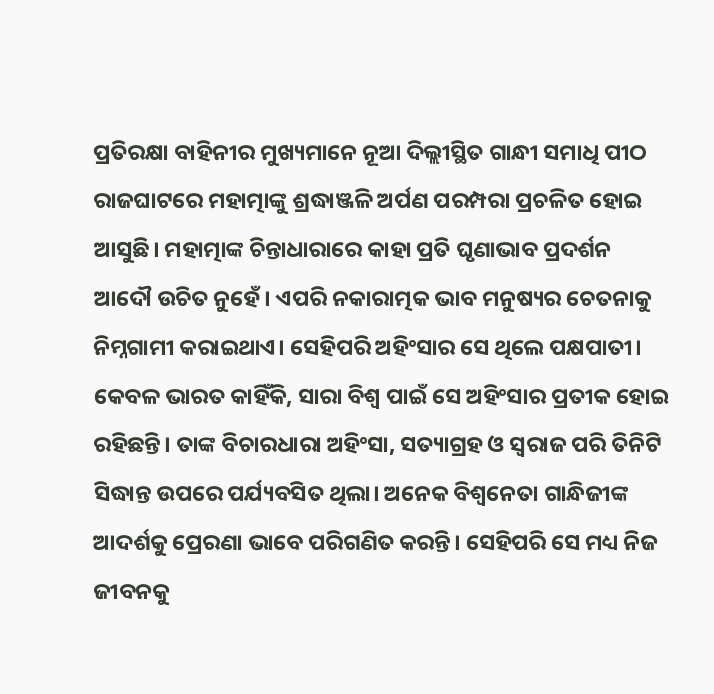ପ୍ରତିରକ୍ଷା ବାହିନୀର ମୁଖ୍ୟମାନେ ନୂଆ ଦିଲ୍ଲୀସ୍ଥିତ ଗାନ୍ଧୀ ସମାଧି ପୀଠ ରାଜଘାଟରେ ମହାତ୍ମାଙ୍କୁ ଶ୍ରଦ୍ଧାଞ୍ଜଳି ଅର୍ପଣ ପରମ୍ପରା ପ୍ରଚଳିତ ହୋଇ ଆସୁଛି। ମହାତ୍ମାଙ୍କ ଚିନ୍ତାଧାରାରେ କାହା ପ୍ରତି ଘୃଣାଭାବ ପ୍ରଦର୍ଶନ ଆଦୌ ଉଚିତ ନୁହେଁ। ଏପରି ନକାରାତ୍ମକ ଭାବ ମନୁଷ୍ୟର ଚେତନାକୁ ନିମ୍ନଗାମୀ କରାଇଥାଏ। ସେହିପରି ଅହିଂସାର ସେ ଥିଲେ ପକ୍ଷପାତୀ। କେବଳ ଭାରତ କାହିଁକି, ସାରା ବିଶ୍ବ ପାଇଁ ସେ ଅହିଂସାର ପ୍ରତୀକ ହୋଇ ରହିଛନ୍ତି। ତାଙ୍କ ବିଚାରଧାରା ଅହିଂସା, ସତ୍ୟାଗ୍ରହ ଓ ସ୍ବରାଜ ପରି ତିନିଟି ସିଦ୍ଧାନ୍ତ ଉପରେ ପର୍ଯ୍ୟବସିତ ଥିଲା। ଅନେକ ବିଶ୍ବନେତା ଗାନ୍ଧିଜୀଙ୍କ ଆଦର୍ଶକୁ ପ୍ରେରଣା ଭାବେ ପରିଗଣିତ କରନ୍ତି। ସେହିପରି ସେ ମଧ୍ୟ ନିଜ ଜୀବନକୁ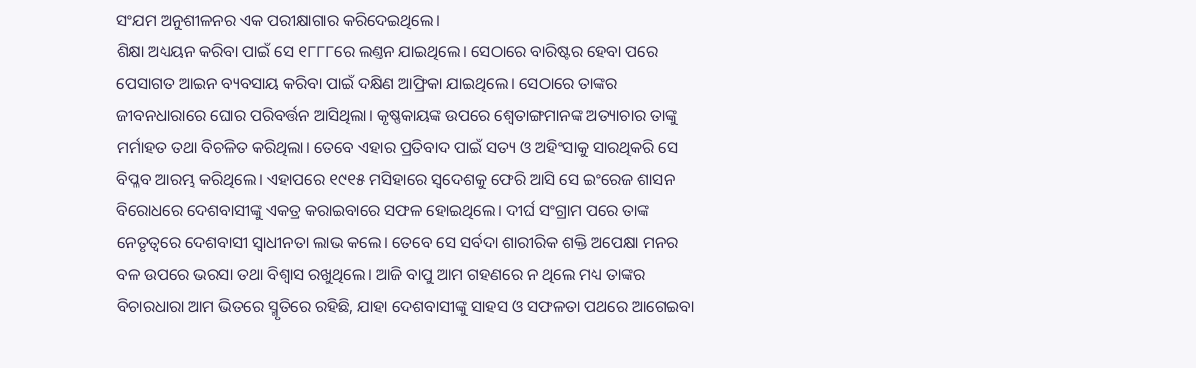ସଂଯମ ଅନୁଶୀଳନର ଏକ ପରୀକ୍ଷାଗାର କରିଦେଇଥିଲେ।
ଶିକ୍ଷା ଅଧ୍ୟୟନ କରିବା ପାଇଁ ସେ ୧୮୮୮ରେ ଲଣ୍ତନ ଯାଇଥିଲେ। ସେଠାରେ ବାରିଷ୍ଟର ହେବା ପରେ ପେସାଗତ ଆଇନ ବ୍ୟବସାୟ କରିବା ପାଇଁ ଦକ୍ଷିଣ ଆଫ୍ରିକା ଯାଇଥିଲେ। ସେଠାରେ ତାଙ୍କର ଜୀବନଧାରାରେ ଘୋର ପରିବର୍ତ୍ତନ ଆସିଥିଲା। କୃଷ୍ଣକାୟଙ୍କ ଉପରେ ଶ୍ବେତାଙ୍ଗମାନଙ୍କ ଅତ୍ୟାଚାର ତାଙ୍କୁ ମର୍ମାହତ ତଥା ବିଚଳିତ କରିଥିଲା। ତେବେ ଏହାର ପ୍ରତିବାଦ ପାଇଁ ସତ୍ୟ ଓ ଅହିଂସାକୁ ସାରଥିକରି ସେ ବିପ୍ଳବ ଆରମ୍ଭ କରିଥିଲେ। ଏହାପରେ ୧୯୧୫ ମସିହାରେ ସ୍ବଦେଶକୁ ଫେରି ଆସି ସେ ଇଂରେଜ ଶାସନ ବିରୋଧରେ ଦେଶବାସୀଙ୍କୁ ଏକତ୍ର କରାଇବାରେ ସଫଳ ହୋଇଥିଲେ। ଦୀର୍ଘ ସଂଗ୍ରାମ ପରେ ତାଙ୍କ ନେତୃତ୍ୱରେ ଦେଶବାସୀ ସ୍ବାଧୀନତା ଲାଭ କଲେ। ତେବେ ସେ ସର୍ବଦା ଶାରୀରିକ ଶକ୍ତି ଅପେକ୍ଷା ମନର ବଳ ଉପରେ ଭରସା ତଥା ବିଶ୍ବାସ ରଖୁଥିଲେ। ଆଜି ବାପୁ ଆମ ଗହଣରେ ନ ଥିଲେ ମଧ୍ୟ ତାଙ୍କର ବିଚାରଧାରା ଆମ ଭିତରେ ସ୍ମୃତିରେ ରହିଛି, ଯାହା ଦେଶବାସୀଙ୍କୁ ସାହସ ଓ ସଫଳତା ପଥରେ ଆଗେଇବା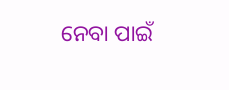ନେବା ପାଇଁ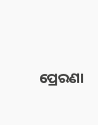ପ୍ରେରଣା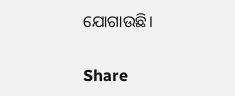ଯୋଗାଉଛି।

Share